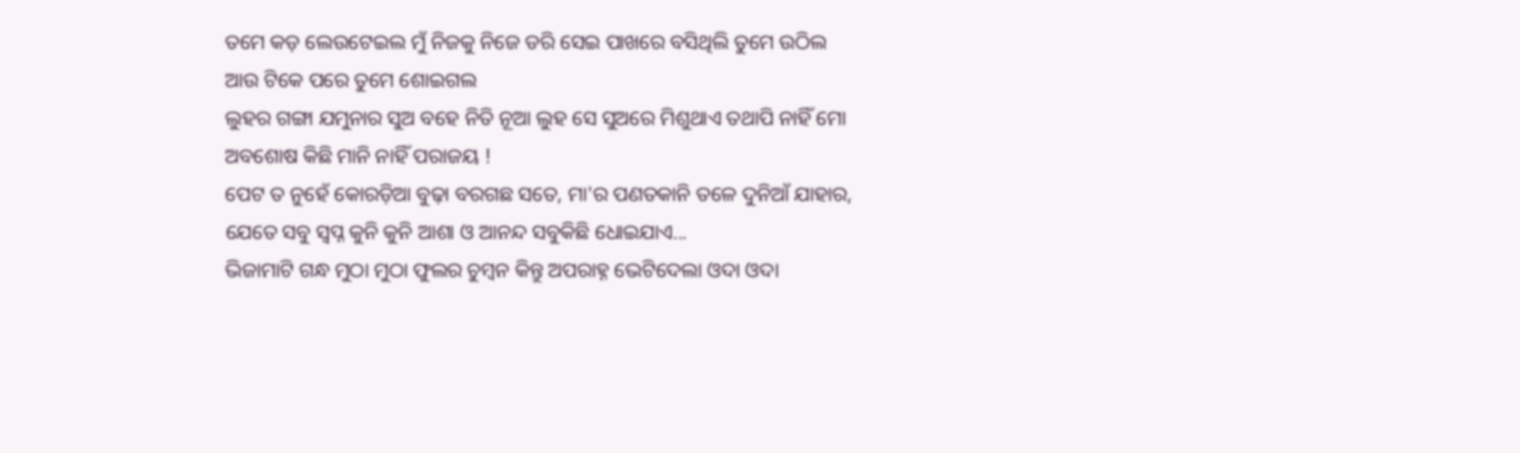ତମେ କଡ଼ ଲେଉଟେଇଲ ମୁଁ ନିଜକୁ ନିଜେ ଡରି ସେଇ ପାଖରେ ବସିଥିଲି ତୁମେ ଉଠିଲ ଆଉ ଟିକେ ପରେ ତୁମେ ଶୋଇଗଲ
ଲୁହର ଗଙ୍ଗା ଯମୁନାର ସୁଅ ବହେ ନିତି ନୂଆ ଲୁହ ସେ ସୁଅରେ ମିଶୁଥାଏ ତଥାପି ନାହିଁ ମୋ ଅବଶୋଷ କିଛି ମାନି ନାହିଁ ପରାଜୟ !
ପେଟ ତ ନୁହେଁ କୋରଡ଼ିଆ ବୁଢ଼ା ବରଗଛ ସତେ, ମା'ର ପଣତକାନି ତଳେ ଦୁନିଆଁ ଯାହାର, ଯେତେ ସବୁ ସ୍ୱପ୍ନ କୁନି କୁନି ଆଶା ଓ ଆନନ୍ଦ ସବୁକିଛି ଧୋଇଯାଏ...
ଭିଜାମାଟି ଗନ୍ଧ ମୁଠା ମୁଠା ଫୁଲର ଚୁମ୍ୱନ କିନ୍ତୁ ଅପରାହ୍ନ ଭେଟିଦେଲା ଓଦା ଓଦା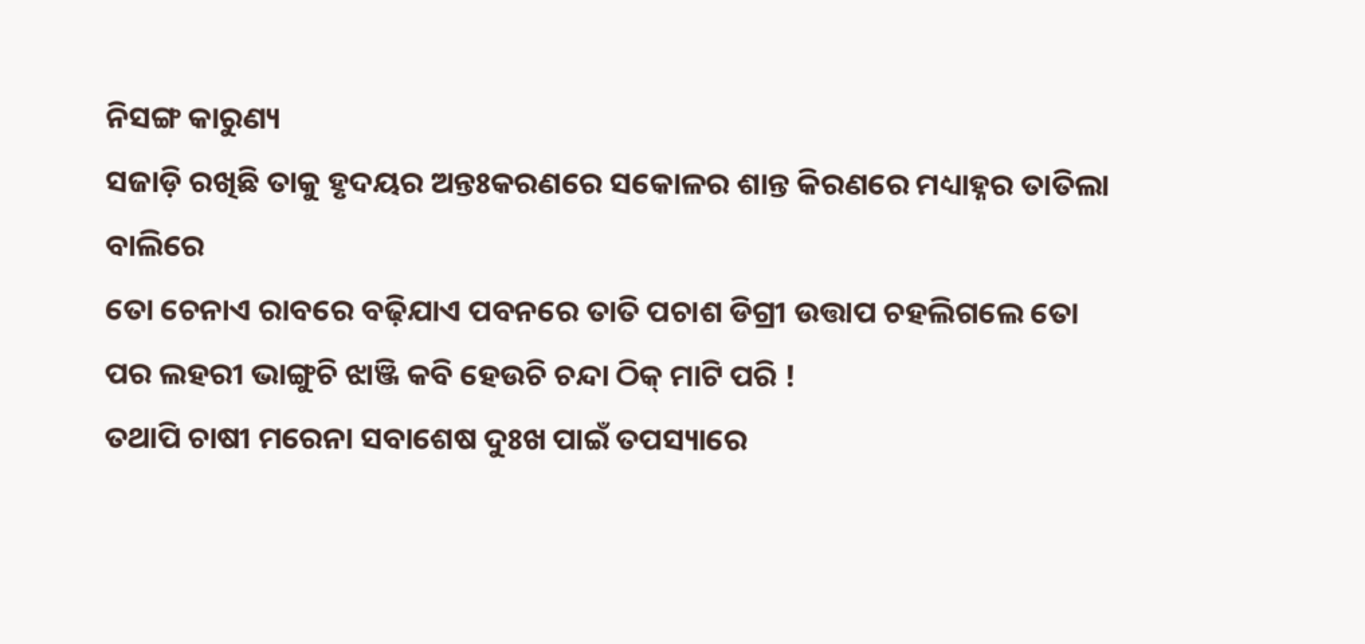ନିସଙ୍ଗ କାରୁଣ୍ୟ
ସଜାଡ଼ି ରଖିଛି ତାକୁ ହୃଦୟର ଅନ୍ତଃକରଣରେ ସକୋଳର ଶାନ୍ତ କିରଣରେ ମଧ୍ୟାହ୍ନର ତାତିଲା ବାଲିରେ
ତୋ ଚେନାଏ ରାବରେ ବଢ଼ିଯାଏ ପବନରେ ତାତି ପଚାଶ ଡିଗ୍ରୀ ଉତ୍ତାପ ଚହଲିଗଲେ ତୋ ପର ଲହରୀ ଭାଙ୍ଗୁଚି ଝାଞ୍ଜି କବି ହେଉଚି ଚନ୍ଦା ଠିକ୍ ମାଟି ପରି !
ତଥାପି ଚାଷୀ ମରେନା ସବାଶେଷ ଦୁଃଖ ପାଇଁ ତପସ୍ୟାରେ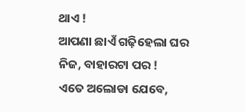ଥାଏ !
ଆପଣା ଛାଏଁ ଗଢ଼ିହେଲା ଘର ନିଜ, ବାହାରଟା ପର !
ଏତେ ଅଲୋଡା ଯେବେ,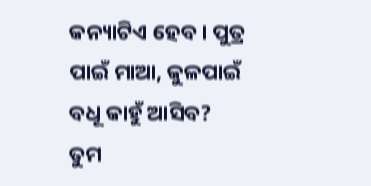କନ୍ୟାଟିଏ ହେବ । ପୁତ୍ର ପାଇଁ ମାଆ, କୁଳପାଇଁ ବଧୂ କାହୁଁ ଆସିବ?
ତୁମ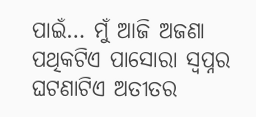ପାଇଁ… ମୁଁ ଆଜି ଅଜଣା ପଥିକଟିଏ ପାସୋରା ସ୍ୱପ୍ନର ଘଟଣାଟିଏ ଅତୀତର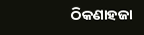ଠିକଣାହଜା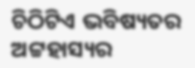ଚିଠିଟିଏ ଭବିଷ୍ୟତର ଅଟ୍ଟହାସ୍ୟର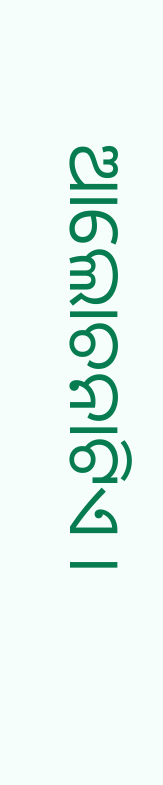ଆଲୋଚନାଟିଏ ।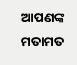ଆପଣଙ୍କ ମତାମତ